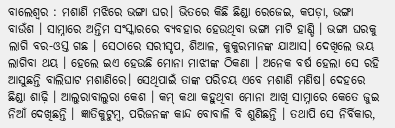ବାଲେଶ୍ୱର : ମଶାଣି ମଝିରେ ଭଙ୍ଗା ଘର। ଭିତରେ କିଛି ଛିଣ୍ଡା ରେଜେଇ, କପଡ଼ା, ଭଙ୍ଗା ବାଉଁଶ । ସାମ୍ନାରେ ଅନ୍ତିମ ସଂସ୍କାରରେ ବ୍ୟବହାର ହେଉଥିବା ଭଙ୍ଗା ମାଟି ହାଣ୍ଡି । ଭଙ୍ଗା ଘରକୁ ଲାଗି ବର-ଓସ୍ତ ଗଛ । ସେଠାରେ ସରୀସୃପ, ଶିଆଳ, କୁକୁରମାନଙ୍କ ଯାଆସ। ଦେଖିଲେ ଭୟ ଲାଗିବା ଥୟ । ହେଲେ ଇଏ ହେଉଛି ମୋନା ମାଝୀଙ୍କ ଠିକଣା । ଅନେକ ବର୍ଷ ହେଲା ସେ ରହି ଆସୁଛନ୍ତି ବାଲିଘାଟ ମଶାଣିରେ। ସେଥିପାଇଁ ତାଙ୍କ ପରିଚୟ ଏବେ ମଶାଣି ମଣିଷ। ଦେହରେ ଛିଣ୍ଡା ଶାଢ଼ି । ଆଲୁରାବାଲୁରା କେଶ । କମ୍ କଥା କହୁଥିବା ମୋନା ଆଖି ସାମ୍ନାରେ କେତେ ଜୁଇ ନିଆଁ ଦେଖିଛନ୍ତି । ଜ୍ଞାତିକୁଟୁମ୍ବ, ପରିଜନଙ୍କ କାନ୍ଦ ବୋବାଳି ବି ଶୁଣିଛନ୍ତି । ତଥାପି ସେ ନିର୍ବିକାର,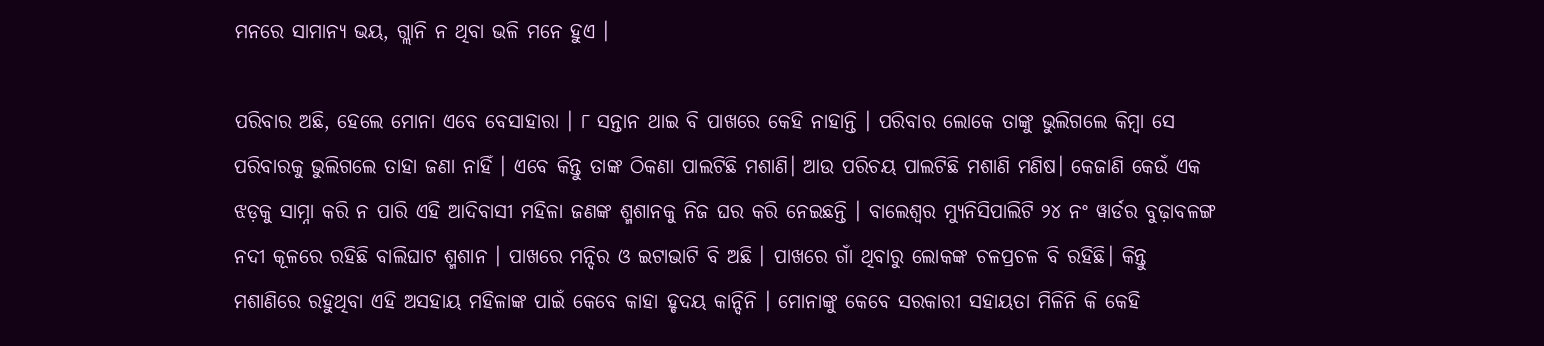ମନରେ ସାମାନ୍ୟ ଭୟ, ଗ୍ଲାନି ନ ଥିବା ଭଳି ମନେ ହୁଏ ।

ପରିବାର ଅଛି, ହେଲେ ମୋନା ଏବେ ବେସାହାରା । ୮ ସନ୍ତାନ ଥାଇ ବି ପାଖରେ କେହି ନାହାନ୍ତି । ପରିବାର ଲୋକେ ତାଙ୍କୁ ଭୁଲିଗଲେ କିମ୍ବା ସେ ପରିବାରକୁ ଭୁଲିଗଲେ ତାହା ଜଣା ନାହିଁ । ଏବେ କିନ୍ତୁ ତାଙ୍କ ଠିକଣା ପାଲଟିଛି ମଶାଣି। ଆଉ ପରିଚୟ ପାଲଟିଛି ମଶାଣି ମଣିଷ। କେଜାଣି କେଉଁ ଏକ ଝଡ଼କୁ ସାମ୍ନା କରି ନ ପାରି ଏହି ଆଦିବାସୀ ମହିଳା ଜଣଙ୍କ ଶ୍ମଶାନକୁ ନିଜ ଘର କରି ନେଇଛନ୍ତି । ବାଲେଶ୍ୱର ମ୍ୟୁନିସିପାଲିଟି ୨୪ ନଂ ୱାର୍ଡର ବୁଢ଼ାବଳଙ୍ଗ ନଦୀ କୂଳରେ ରହିଛି ବାଲିଘାଟ ଶ୍ମଶାନ । ପାଖରେ ମନ୍ଦିର ଓ ଇଟାଭାଟି ବି ଅଛି । ପାଖରେ ଗାଁ ଥିବାରୁ ଲୋକଙ୍କ ଚଳପ୍ରଚଳ ବି ରହିଛି। କିନ୍ତୁ ମଶାଣିରେ ରହୁଥିବା ଏହି ଅସହାୟ ମହିଳାଙ୍କ ପାଇଁ କେବେ କାହା ହୃଦୟ କାନ୍ଦିନି । ମୋନାଙ୍କୁ କେବେ ସରକାରୀ ସହାୟତା ମିଳିନି କି କେହି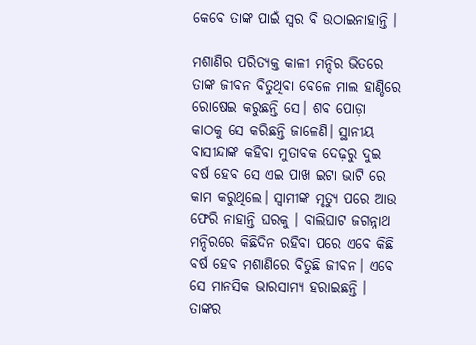କେବେ ତାଙ୍କ ପାଇଁ ସ୍ୱର ବି ଉଠାଇନାହାନ୍ତି ।

ମଶାଣିର ପରିତ୍ୟକ୍ତ କାଳୀ ମନ୍ଦିର ଭିତରେ ତାଙ୍କ ଜୀବନ ବିତୁଥିବା ବେଳେ ମାଲ ହାଣ୍ଡିରେ ରୋଷେଇ କରୁଛନ୍ତି ସେ। ଶବ ପୋଡ଼ା କାଠକୁ ସେ କରିଛନ୍ତି ଜାଳେଣି। ସ୍ଥାନୀୟ ବାସୀନ୍ଦାଙ୍କ କହିବା ମୁତାବକ ଦେଢ଼ରୁ ଦୁଇ ବର୍ଷ ହେବ ସେ ଏଇ ପାଖ ଇଟା ଭାଟି ରେ କାମ କରୁଥିଲେ। ସ୍ୱାମୀଙ୍କ ମୃତ୍ୟୁ ପରେ ଆଉ ଫେରି ନାହାନ୍ତି ଘରକୁ । ବାଲିଘାଟ ଜଗନ୍ନାଥ ମନ୍ଦିରରେ କିଛିଦିନ ରହିବା ପରେ ଏବେ କିଛି ବର୍ଷ ହେବ ମଶାଣିରେ ବିତୁଛି ଜୀବନ। ଏବେ ସେ ମାନସିକ ଭାରସାମ୍ୟ ହରାଇଛନ୍ତି । ତାଙ୍କର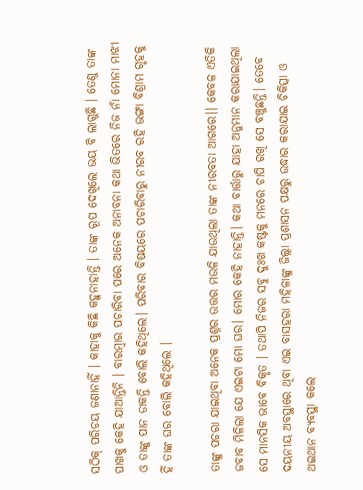ସଠିକ୍ ପରିଚୟ ଜଣାନାହିଁ । କାହାକୁ କିଛି କହୁନାହାନ୍ତି । ତାଙ୍କ ରୂପ ଦେଖିଲେ ଭୟ ବି ଲାଗୁଛି । ତେଣୁ ତାଙ୍କ ପାଖକୁ କେହି ଯାଆନ୍ତିନି । ବାରମ୍ବାର ପଚାରିବା ପରେ ଅନେକ ଅନାବନା କଥା ଭିତରେ ନିଜ ନାଁ ମୋନା ମାଝୀ ଓ ତାଙ୍କୁ ପାନ ଡାକନ୍ତି ବୋଲି କହିଥିଲେ। ପରିବାର ବିଷୟରେ ପଚାରିବାରୁ ନୀରବ ରହି ଭଙ୍ଗା ବିଶ୍ରାମ ଗୃହକୁ ହିଁ ତାଙ୍କ ଘର ବୋଲି କହିଥିଲେ ।

ତାଙ୍କୁ ପଚରା ଯାଇଥିବା ଅନେକ ପ୍ରଶ୍ନର ଉତ୍ତର ମଉଳି ଯାଉଥିଲା ତାଙ୍କ ନୀରବତା ଆଗରେ।। କେବଳ ଏତିକି ଜବାବ ମିଳିଲା ଯେ ଏଇଟା ମୋ ଘର। ମୋର କେହି ନାହାନ୍ତି। କଥା ବାର୍ତ୍ତାରୁ ଯାହା ଅନୁମାନ କରାଯାଇଥିଲା ସେ ମାନସିକ ଭାବେ ବିକୃତ । ତଥାପି ନିଜର ସବୁ ଦୁଃଖ କଷ୍ଟକୁ ମନରେ ଚାପି ରଖି ସେ ବଞ୍ଚୁଛନ୍ତି। ତେବେ ଦୟନୀୟ ଅବସ୍ଥାରେ ଥିବା ଏଇ ବାସହରା ମହିଳାଙ୍କୁ ଜିଲ୍ଲା ପ୍ରଶାସନ ପକ୍ଷରୁ ଉଦ୍ଧାର କରାଯାଇ ଚିକିତ୍ସା ଓ ଥଇଥାନ ବ୍ୟବସ୍ଥା କଲେ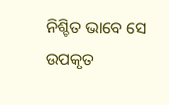ନିଶ୍ଚିତ ଭାବେ ସେ ଉପକୃତ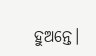ହୁଅନ୍ତେ।